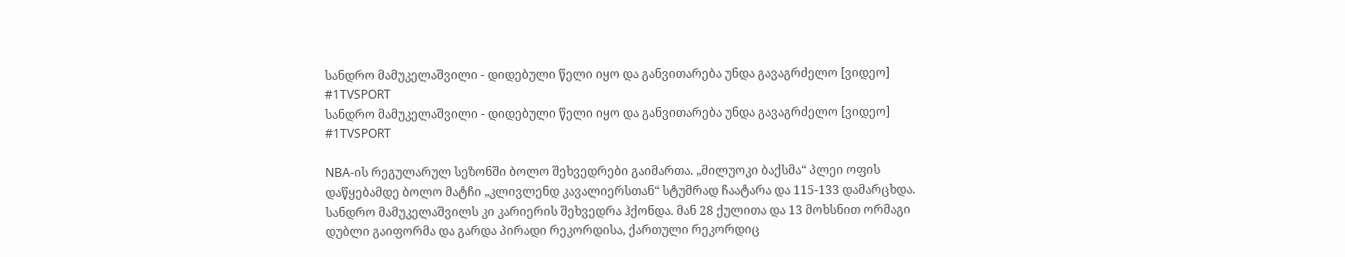სანდრო მამუკელაშვილი - დიდებული წელი იყო და განვითარება უნდა გავაგრძელო [ვიდეო] #1TVSPORT
სანდრო მამუკელაშვილი - დიდებული წელი იყო და განვითარება უნდა გავაგრძელო [ვიდეო] #1TVSPORT

NBA-ის რეგულარულ სეზონში ბოლო შეხვედრები გაიმართა. „მილუოკი ბაქსმა“ პლეი ოფის დაწყებამდე ბოლო მატჩი „კლივლენდ კავალიერსთან“ სტუმრად ჩაატარა და 115-133 დამარცხდა. სანდრო მამუკელაშვილს კი კარიერის შეხვედრა ჰქონდა. მან 28 ქულითა და 13 მოხსნით ორმაგი დუბლი გაიფორმა და გარდა პირადი რეკორდისა, ქართული რეკორდიც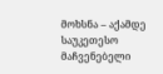მოხსნა – აქამდე საუკეთესო მაჩვენებელი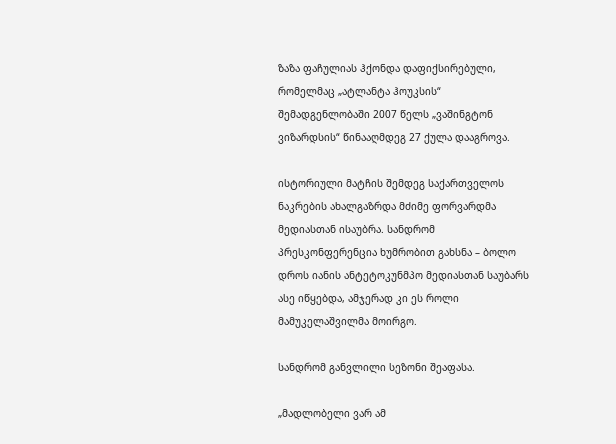ზაზა ფაჩულიას ჰქონდა დაფიქსირებული, რომელმაც „ატლანტა ჰოუკსის“ შემადგენლობაში 2007 წელს „ვაშინგტონ ვიზარდსის“ წინააღმდეგ 27 ქულა დააგროვა.

ისტორიული მატჩის შემდეგ საქართველოს ნაკრების ახალგაზრდა მძიმე ფორვარდმა მედიასთან ისაუბრა. სანდრომ პრესკონფერენცია ხუმრობით გახსნა – ბოლო დროს იანის ანტეტოკუნმპო მედიასთან საუბარს ასე იწყებდა, ამჯერად კი ეს როლი მამუკელაშვილმა მოირგო.

სანდრომ განვლილი სეზონი შეაფასა.

„მადლობელი ვარ ამ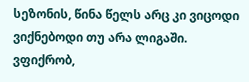სეზონის, წინა წელს არც კი ვიცოდი ვიქნებოდი თუ არა ლიგაში. ვფიქრობ,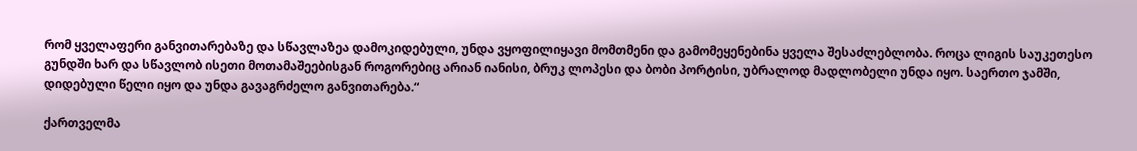რომ ყველაფერი განვითარებაზე და სწავლაზეა დამოკიდებული, უნდა ვყოფილიყავი მომთმენი და გამომეყენებინა ყველა შესაძლებლობა. როცა ლიგის საუკეთესო გუნდში ხარ და სწავლობ ისეთი მოთამაშეებისგან როგორებიც არიან იანისი, ბრუკ ლოპესი და ბობი პორტისი, უბრალოდ მადლობელი უნდა იყო. საერთო ჯამში, დიდებული წელი იყო და უნდა გავაგრძელო განვითარება.“

ქართველმა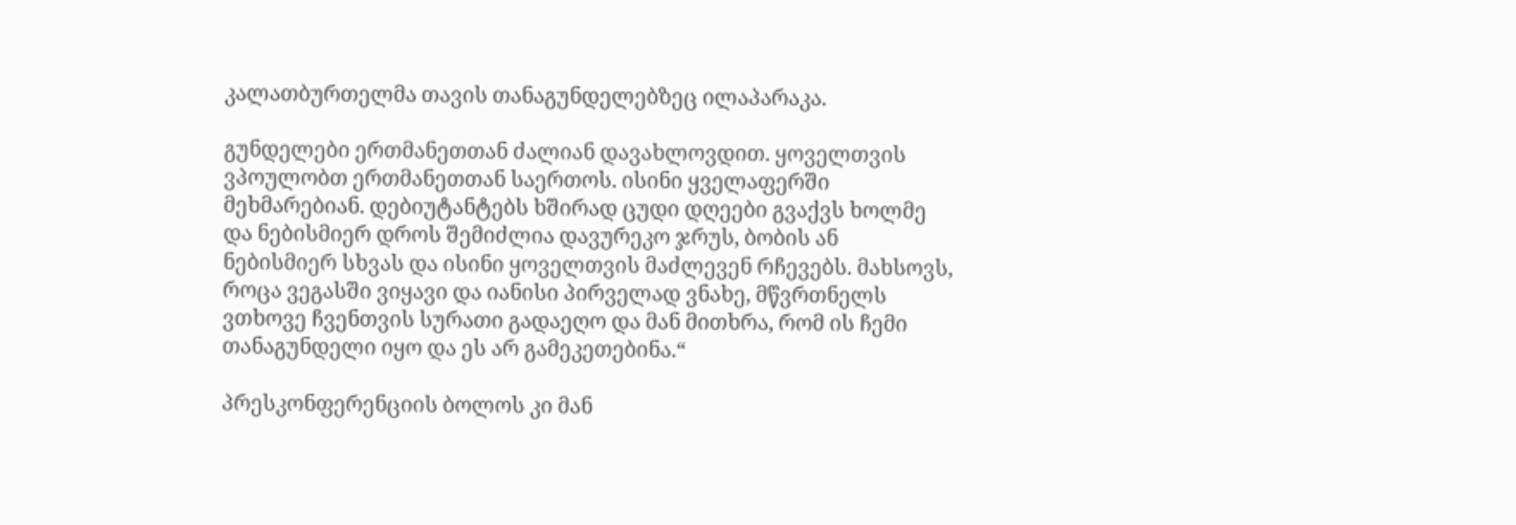კალათბურთელმა თავის თანაგუნდელებზეც ილაპარაკა.

გუნდელები ერთმანეთთან ძალიან დავახლოვდით. ყოველთვის ვპოულობთ ერთმანეთთან საერთოს. ისინი ყველაფერში მეხმარებიან. დებიუტანტებს ხშირად ცუდი დღეები გვაქვს ხოლმე და ნებისმიერ დროს შემიძლია დავურეკო ჯრუს, ბობის ან ნებისმიერ სხვას და ისინი ყოველთვის მაძლევენ რჩევებს. მახსოვს, როცა ვეგასში ვიყავი და იანისი პირველად ვნახე, მწვრთნელს ვთხოვე ჩვენთვის სურათი გადაეღო და მან მითხრა, რომ ის ჩემი თანაგუნდელი იყო და ეს არ გამეკეთებინა.“

პრესკონფერენციის ბოლოს კი მან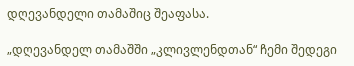დღევანდელი თამაშიც შეაფასა.

„დღევანდელ თამაშში „კლივლენდთან“ ჩემი შედეგი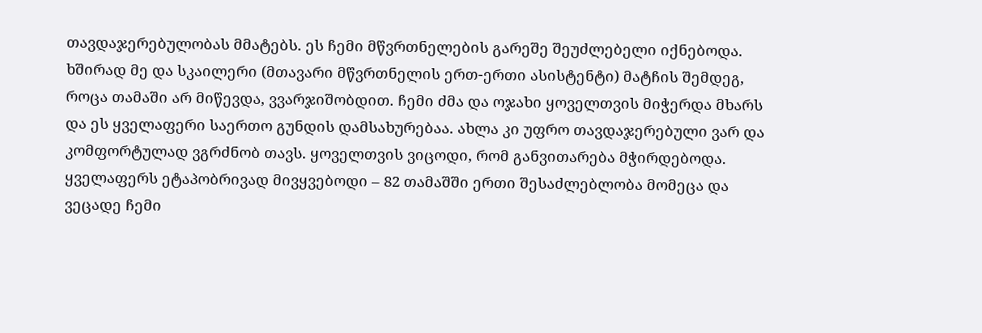თავდაჯერებულობას მმატებს. ეს ჩემი მწვრთნელების გარეშე შეუძლებელი იქნებოდა. ხშირად მე და სკაილერი (მთავარი მწვრთნელის ერთ-ერთი ასისტენტი) მატჩის შემდეგ, როცა თამაში არ მიწევდა, ვვარჯიშობდით. ჩემი ძმა და ოჯახი ყოველთვის მიჭერდა მხარს და ეს ყველაფერი საერთო გუნდის დამსახურებაა. ახლა კი უფრო თავდაჯერებული ვარ და კომფორტულად ვგრძნობ თავს. ყოველთვის ვიცოდი, რომ განვითარება მჭირდებოდა. ყველაფერს ეტაპობრივად მივყვებოდი – 82 თამაშში ერთი შესაძლებლობა მომეცა და ვეცადე ჩემი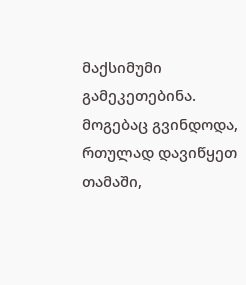მაქსიმუმი გამეკეთებინა. მოგებაც გვინდოდა, რთულად დავიწყეთ თამაში,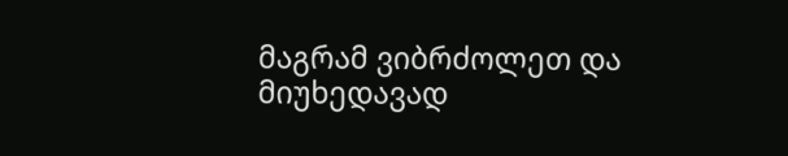მაგრამ ვიბრძოლეთ და მიუხედავად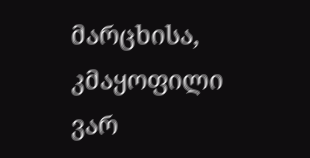მარცხისა, კმაყოფილი ვარ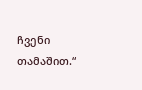ჩვენი თამაშით.“